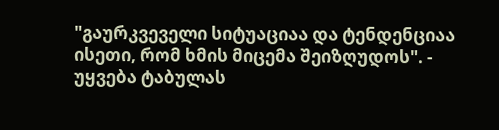"გაურკვეველი სიტუაციაა და ტენდენციაა ისეთი, რომ ხმის მიცემა შეიზღუდოს". - უყვება ტაბულას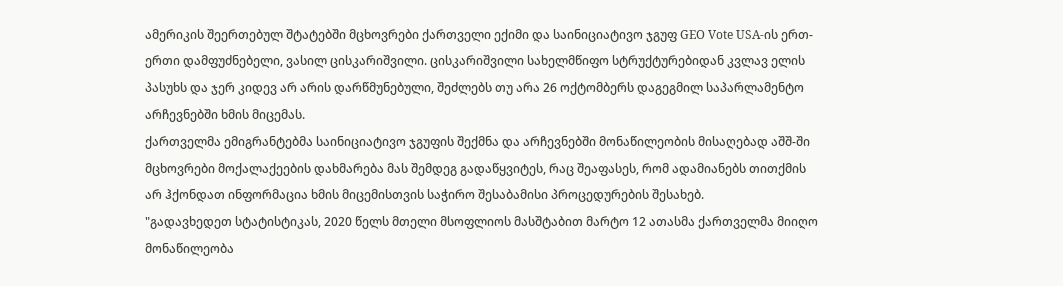ამერიკის შეერთებულ შტატებში მცხოვრები ქართველი ექიმი და საინიციატივო ჯგუფ GEO Vote USA-ის ერთ-ერთი დამფუძნებელი, ვასილ ცისკარიშვილი. ცისკარიშვილი სახელმწიფო სტრუქტურებიდან კვლავ ელის პასუხს და ჯერ კიდევ არ არის დარწმუნებული, შეძლებს თუ არა 26 ოქტომბერს დაგეგმილ საპარლამენტო არჩევნებში ხმის მიცემას.
ქართველმა ემიგრანტებმა საინიციატივო ჯგუფის შექმნა და არჩევნებში მონაწილეობის მისაღებად აშშ-ში მცხოვრები მოქალაქეების დახმარება მას შემდეგ გადაწყვიტეს, რაც შეაფასეს, რომ ადამიანებს თითქმის არ ჰქონდათ ინფორმაცია ხმის მიცემისთვის საჭირო შესაბამისი პროცედურების შესახებ.
"გადავხედეთ სტატისტიკას, 2020 წელს მთელი მსოფლიოს მასშტაბით მარტო 12 ათასმა ქართველმა მიიღო მონაწილეობა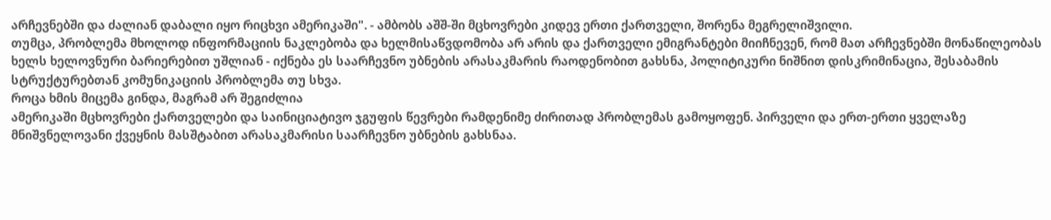არჩევნებში და ძალიან დაბალი იყო რიცხვი ამერიკაში". - ამბობს აშშ-ში მცხოვრები კიდევ ერთი ქართველი, შორენა მეგრელიშვილი.
თუმცა, პრობლემა მხოლოდ ინფორმაციის ნაკლებობა და ხელმისაწვდომობა არ არის და ქართველი ემიგრანტები მიიჩნევენ, რომ მათ არჩევნებში მონაწილეობას ხელს ხელოვნური ბარიერებით უშლიან - იქნება ეს საარჩევნო უბნების არასაკმარის რაოდენობით გახსნა, პოლიტიკური ნიშნით დისკრიმინაცია, შესაბამის სტრუქტურებთან კომუნიკაციის პრობლემა თუ სხვა.
როცა ხმის მიცემა გინდა, მაგრამ არ შეგიძლია
ამერიკაში მცხოვრები ქართველები და საინიციატივო ჯგუფის წევრები რამდენიმე ძირითად პრობლემას გამოყოფენ. პირველი და ერთ-ერთი ყველაზე მნიშვნელოვანი ქვეყნის მასშტაბით არასაკმარისი საარჩევნო უბნების გახსნაა.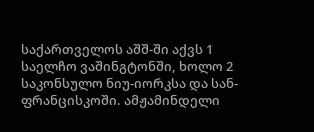საქართველოს აშშ-ში აქვს 1 საელჩო ვაშინგტონში, ხოლო 2 საკონსულო ნიუ-იორკსა და სან-ფრანცისკოში. ამჟამინდელი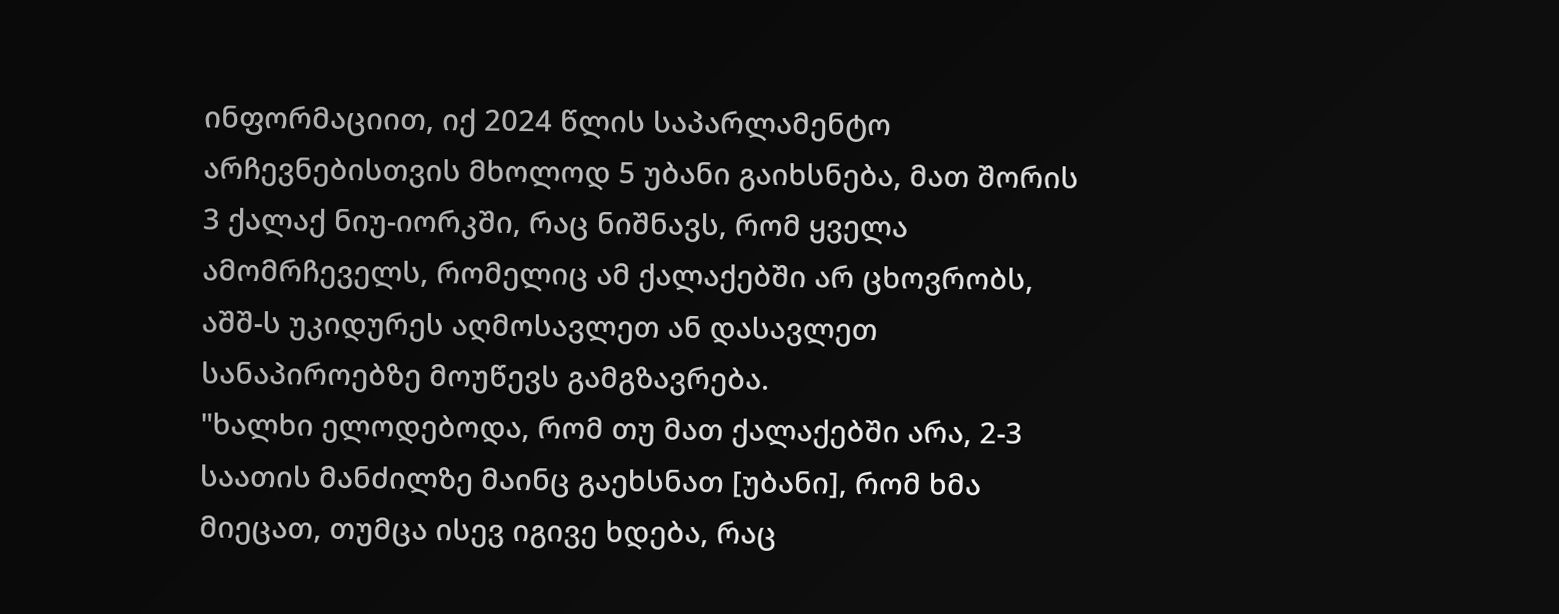ინფორმაციით, იქ 2024 წლის საპარლამენტო არჩევნებისთვის მხოლოდ 5 უბანი გაიხსნება, მათ შორის 3 ქალაქ ნიუ-იორკში, რაც ნიშნავს, რომ ყველა ამომრჩეველს, რომელიც ამ ქალაქებში არ ცხოვრობს, აშშ-ს უკიდურეს აღმოსავლეთ ან დასავლეთ სანაპიროებზე მოუწევს გამგზავრება.
"ხალხი ელოდებოდა, რომ თუ მათ ქალაქებში არა, 2-3 საათის მანძილზე მაინც გაეხსნათ [უბანი], რომ ხმა მიეცათ, თუმცა ისევ იგივე ხდება, რაც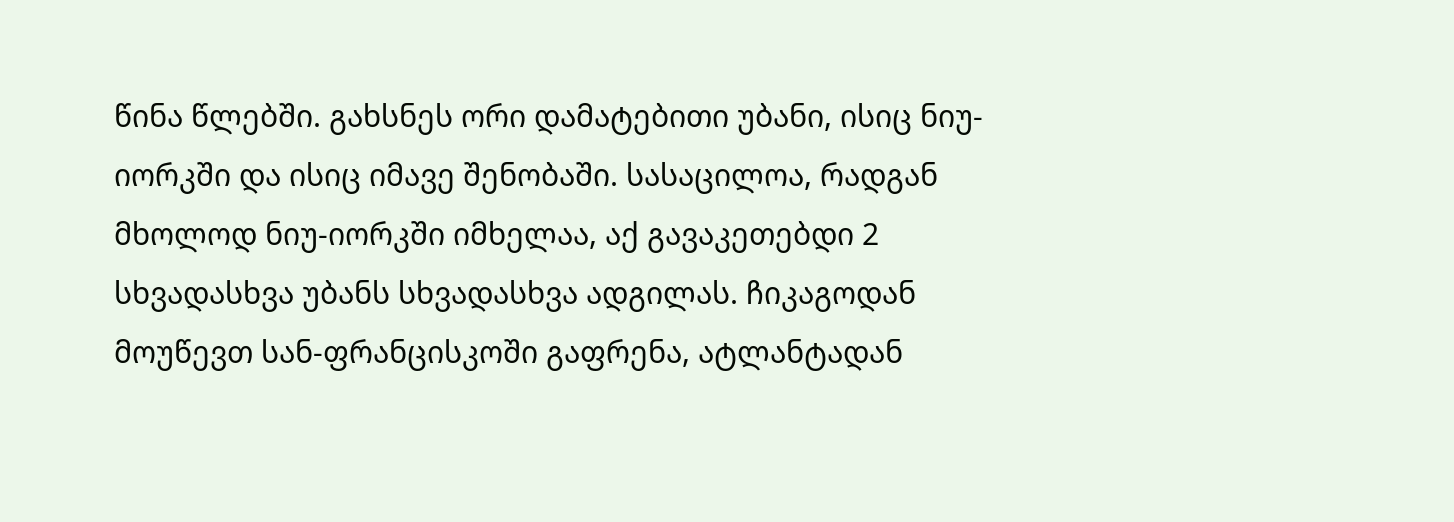წინა წლებში. გახსნეს ორი დამატებითი უბანი, ისიც ნიუ-იორკში და ისიც იმავე შენობაში. სასაცილოა, რადგან მხოლოდ ნიუ-იორკში იმხელაა, აქ გავაკეთებდი 2 სხვადასხვა უბანს სხვადასხვა ადგილას. ჩიკაგოდან მოუწევთ სან-ფრანცისკოში გაფრენა, ატლანტადან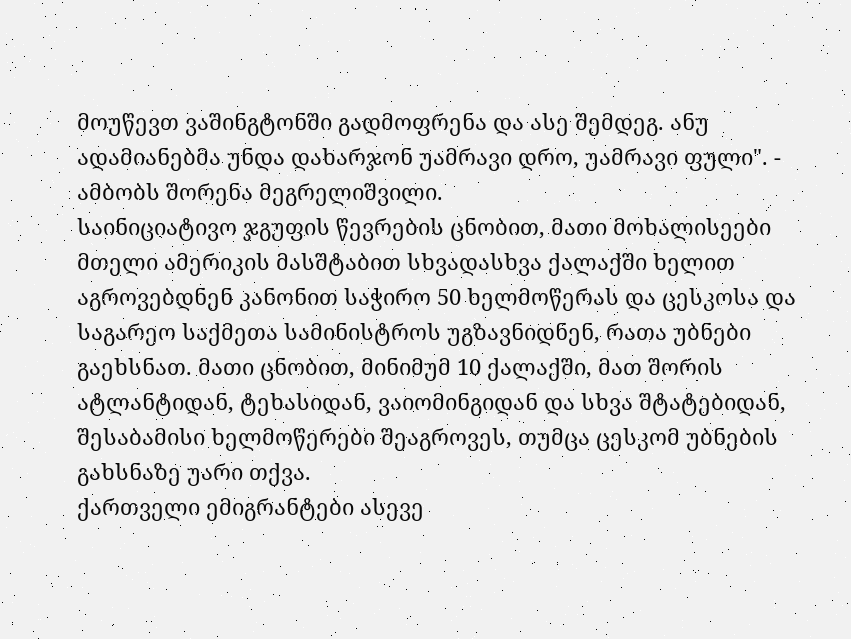მოუწევთ ვაშინგტონში გადმოფრენა და ასე შემდეგ. ანუ ადამიანებმა უნდა დახარჯონ უამრავი დრო, უამრავი ფული". - ამბობს შორენა მეგრელიშვილი.
საინიციატივო ჯგუფის წევრების ცნობით, მათი მოხალისეები მთელი ამერიკის მასშტაბით სხვადასხვა ქალაქში ხელით აგროვებდნენ კანონით საჭირო 50 ხელმოწერას და ცესკოსა და საგარეო საქმეთა სამინისტროს უგზავნიდნენ, რათა უბნები გაეხსნათ. მათი ცნობით, მინიმუმ 10 ქალაქში, მათ შორის ატლანტიდან, ტეხასიდან, ვაიომინგიდან და სხვა შტატებიდან, შესაბამისი ხელმოწერები შეაგროვეს, თუმცა ცესკომ უბნების გახსნაზე უარი თქვა.
ქართველი ემიგრანტები ასევე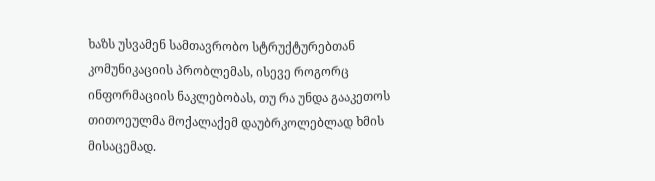ხაზს უსვამენ სამთავრობო სტრუქტურებთან კომუნიკაციის პრობლემას, ისევე როგორც ინფორმაციის ნაკლებობას, თუ რა უნდა გააკეთოს თითოეულმა მოქალაქემ დაუბრკოლებლად ხმის მისაცემად.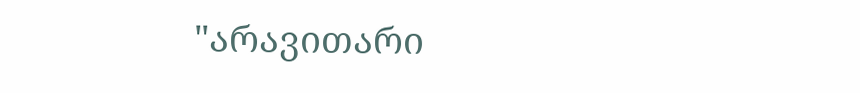"არავითარი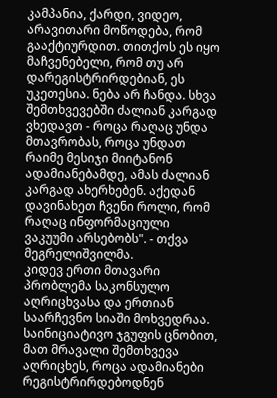კამპანია, ქარდი, ვიდეო, არავითარი მოწოდება, რომ გააქტიურდით. თითქოს ეს იყო მაჩვენებელი, რომ თუ არ დარეგისტრირდებიან, ეს უკეთესია. ნება არ ჩანდა. სხვა შემთხვევებში ძალიან კარგად ვხედავთ - როცა რაღაც უნდა მთავრობას, როცა უნდათ რაიმე მესიჯი მიიტანონ ადამიანებამდე, ამას ძალიან კარგად ახერხებენ. აქედან დავინახეთ ჩვენი როლი, რომ რაღაც ინფორმაციული ვაკუუმი არსებობს". - თქვა მეგრელიშვილმა.
კიდევ ერთი მთავარი პრობლემა საკონსულო აღრიცხვასა და ერთიან საარჩევნო სიაში მოხვედრაა. საინიციატივო ჯგუფის ცნობით, მათ მრავალი შემთხვევა აღრიცხეს, როცა ადამიანები რეგისტრირდებოდნენ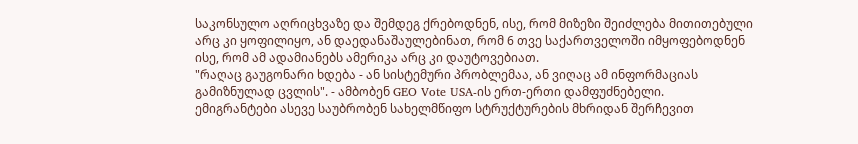საკონსულო აღრიცხვაზე და შემდეგ ქრებოდნენ, ისე, რომ მიზეზი შეიძლება მითითებული არც კი ყოფილიყო, ან დაედანაშაულებინათ, რომ 6 თვე საქართველოში იმყოფებოდნენ ისე, რომ ამ ადამიანებს ამერიკა არც კი დაუტოვებიათ.
"რაღაც გაუგონარი ხდება - ან სისტემური პრობლემაა, ან ვიღაც ამ ინფორმაციას გამიზნულად ცვლის". - ამბობენ GEO Vote USA-ის ერთ-ერთი დამფუძნებელი.
ემიგრანტები ასევე საუბრობენ სახელმწიფო სტრუქტურების მხრიდან შერჩევით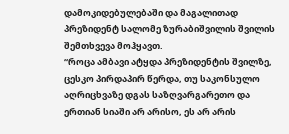დამოკიდებულებაში და მაგალითად პრეზიდენტ სალომე ზურაბიშვილის შვილის შემთხვევა მოჰყავთ.
“როცა ამბავი ატყდა პრეზიდენტის შვილზე, ცესკო პირდაპირ წერდა, თუ საკონსულო აღრიცხვაზე დგას საზღვარგარეთო და ერთიან სიაში არ არისო, ეს არ არის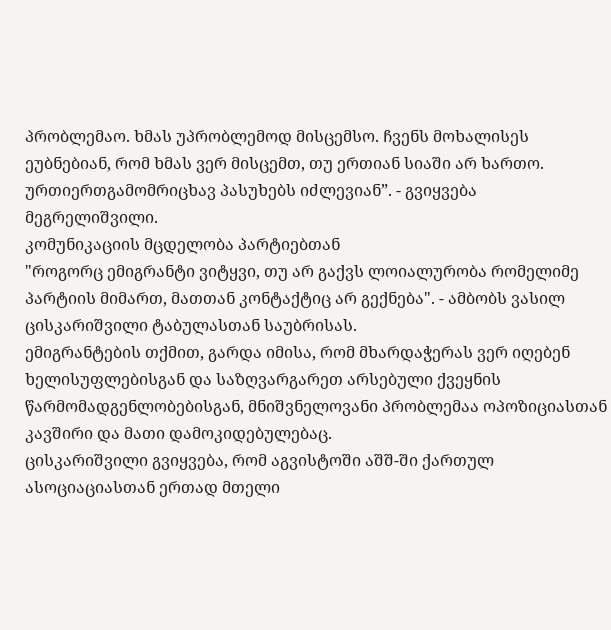პრობლემაო. ხმას უპრობლემოდ მისცემსო. ჩვენს მოხალისეს ეუბნებიან, რომ ხმას ვერ მისცემთ, თუ ერთიან სიაში არ ხართო. ურთიერთგამომრიცხავ პასუხებს იძლევიან”. - გვიყვება მეგრელიშვილი.
კომუნიკაციის მცდელობა პარტიებთან
"როგორც ემიგრანტი ვიტყვი, თუ არ გაქვს ლოიალურობა რომელიმე პარტიის მიმართ, მათთან კონტაქტიც არ გექნება". - ამბობს ვასილ ცისკარიშვილი ტაბულასთან საუბრისას.
ემიგრანტების თქმით, გარდა იმისა, რომ მხარდაჭერას ვერ იღებენ ხელისუფლებისგან და საზღვარგარეთ არსებული ქვეყნის წარმომადგენლობებისგან, მნიშვნელოვანი პრობლემაა ოპოზიციასთან კავშირი და მათი დამოკიდებულებაც.
ცისკარიშვილი გვიყვება, რომ აგვისტოში აშშ-ში ქართულ ასოციაციასთან ერთად მთელი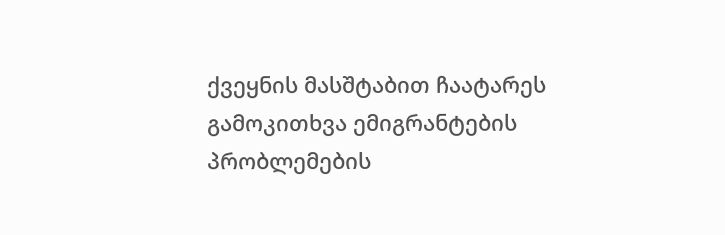ქვეყნის მასშტაბით ჩაატარეს გამოკითხვა ემიგრანტების პრობლემების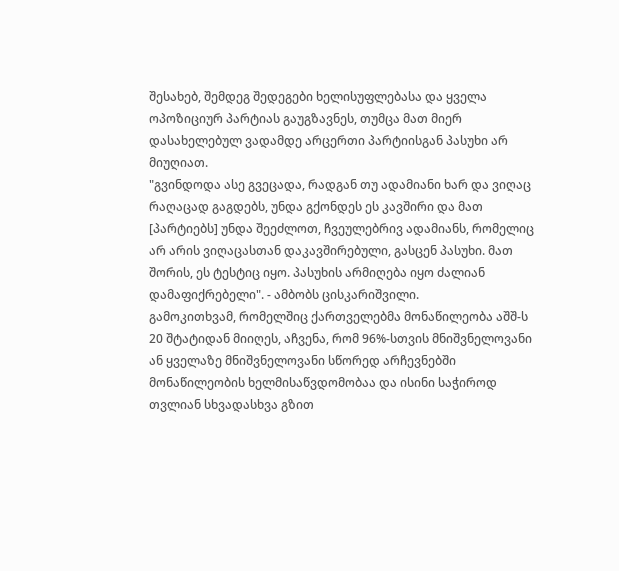შესახებ, შემდეგ შედეგები ხელისუფლებასა და ყველა ოპოზიციურ პარტიას გაუგზავნეს, თუმცა მათ მიერ დასახელებულ ვადამდე არცერთი პარტიისგან პასუხი არ მიუღიათ.
"გვინდოდა ასე გვეცადა, რადგან თუ ადამიანი ხარ და ვიღაც რაღაცად გაგდებს, უნდა გქონდეს ეს კავშირი და მათ [პარტიებს] უნდა შეეძლოთ, ჩვეულებრივ ადამიანს, რომელიც არ არის ვიღაცასთან დაკავშირებული, გასცენ პასუხი. მათ შორის, ეს ტესტიც იყო. პასუხის არმიღება იყო ძალიან დამაფიქრებელი". - ამბობს ცისკარიშვილი.
გამოკითხვამ, რომელშიც ქართველებმა მონაწილეობა აშშ-ს 20 შტატიდან მიიღეს, აჩვენა, რომ 96%-სთვის მნიშვნელოვანი ან ყველაზე მნიშვნელოვანი სწორედ არჩევნებში მონაწილეობის ხელმისაწვდომობაა და ისინი საჭიროდ თვლიან სხვადასხვა გზით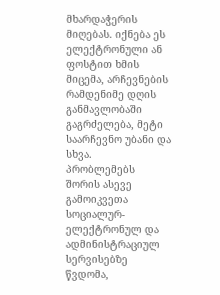მხარდაჭერის მიღებას. იქნება ეს ელექტრონული ან ფოსტით ხმის მიცემა, არჩევნების რამდენიმე დღის განმავლობაში გაგრძელება, მეტი საარჩევნო უბანი და სხვა.
პრობლემებს შორის ასევე გამოიკვეთა სოციალურ-ელექტრონულ და ადმინისტრაციულ სერვისებზე წვდომა,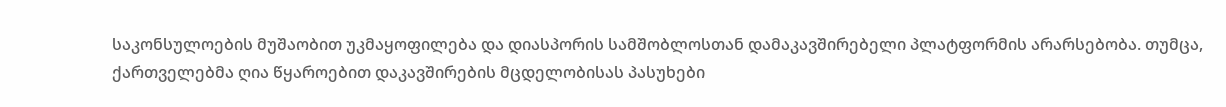საკონსულოების მუშაობით უკმაყოფილება და დიასპორის სამშობლოსთან დამაკავშირებელი პლატფორმის არარსებობა. თუმცა, ქართველებმა ღია წყაროებით დაკავშირების მცდელობისას პასუხები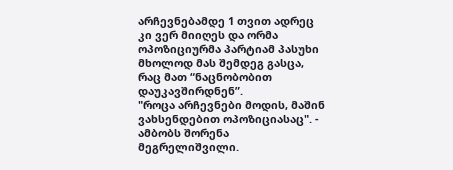არჩევნებამდე 1 თვით ადრეც კი ვერ მიიღეს და ორმა ოპოზიციურმა პარტიამ პასუხი მხოლოდ მას შემდეგ გასცა, რაც მათ “ნაცნობობით დაუკავშირდნენ”.
"როცა არჩევნები მოდის, მაშინ ვახსენდებით ოპოზიციასაც". - ამბობს შორენა მეგრელიშვილი.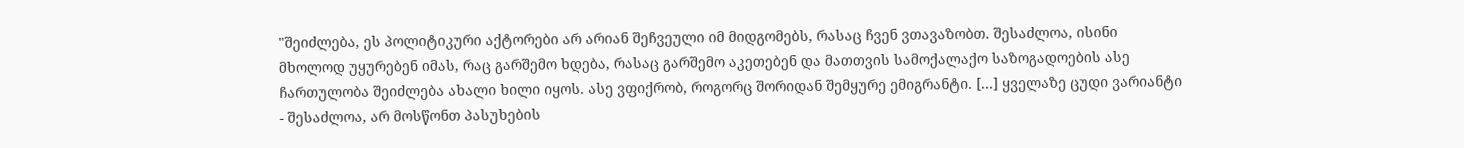"შეიძლება, ეს პოლიტიკური აქტორები არ არიან შეჩვეული იმ მიდგომებს, რასაც ჩვენ ვთავაზობთ. შესაძლოა, ისინი მხოლოდ უყურებენ იმას, რაც გარშემო ხდება, რასაც გარშემო აკეთებენ და მათთვის სამოქალაქო საზოგადოების ასე ჩართულობა შეიძლება ახალი ხილი იყოს. ასე ვფიქრობ, როგორც შორიდან შემყურე ემიგრანტი. [...] ყველაზე ცუდი ვარიანტი - შესაძლოა, არ მოსწონთ პასუხების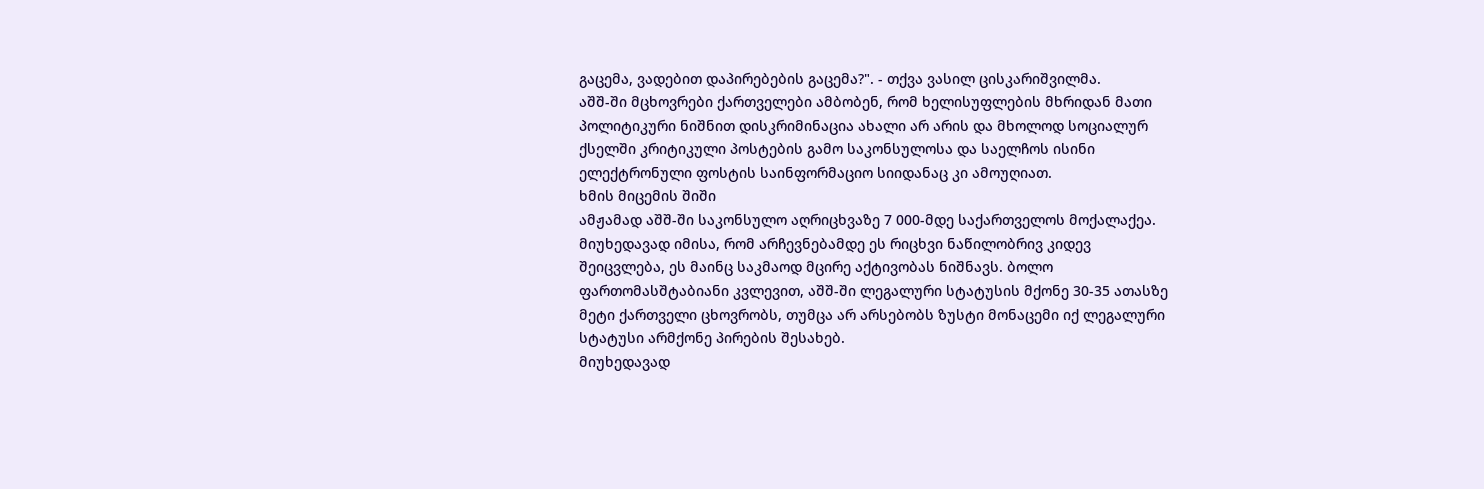გაცემა, ვადებით დაპირებების გაცემა?". - თქვა ვასილ ცისკარიშვილმა.
აშშ-ში მცხოვრები ქართველები ამბობენ, რომ ხელისუფლების მხრიდან მათი პოლიტიკური ნიშნით დისკრიმინაცია ახალი არ არის და მხოლოდ სოციალურ ქსელში კრიტიკული პოსტების გამო საკონსულოსა და საელჩოს ისინი ელექტრონული ფოსტის საინფორმაციო სიიდანაც კი ამოუღიათ.
ხმის მიცემის შიში
ამჟამად აშშ-ში საკონსულო აღრიცხვაზე 7 000-მდე საქართველოს მოქალაქეა. მიუხედავად იმისა, რომ არჩევნებამდე ეს რიცხვი ნაწილობრივ კიდევ შეიცვლება, ეს მაინც საკმაოდ მცირე აქტივობას ნიშნავს. ბოლო ფართომასშტაბიანი კვლევით, აშშ-ში ლეგალური სტატუსის მქონე 30-35 ათასზე მეტი ქართველი ცხოვრობს, თუმცა არ არსებობს ზუსტი მონაცემი იქ ლეგალური სტატუსი არმქონე პირების შესახებ.
მიუხედავად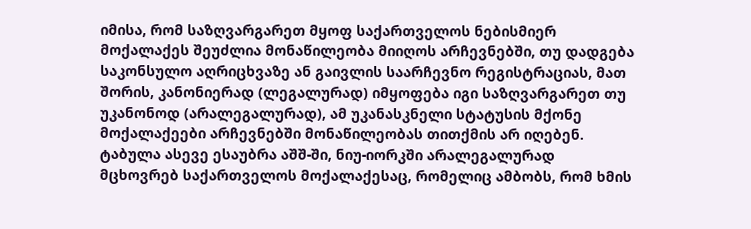იმისა, რომ საზღვარგარეთ მყოფ საქართველოს ნებისმიერ მოქალაქეს შეუძლია მონაწილეობა მიიღოს არჩევნებში, თუ დადგება საკონსულო აღრიცხვაზე ან გაივლის საარჩევნო რეგისტრაციას, მათ შორის, კანონიერად (ლეგალურად) იმყოფება იგი საზღვარგარეთ თუ უკანონოდ (არალეგალურად), ამ უკანასკნელი სტატუსის მქონე მოქალაქეები არჩევნებში მონაწილეობას თითქმის არ იღებენ.
ტაბულა ასევე ესაუბრა აშშ-ში, ნიუ-იორკში არალეგალურად მცხოვრებ საქართველოს მოქალაქესაც, რომელიც ამბობს, რომ ხმის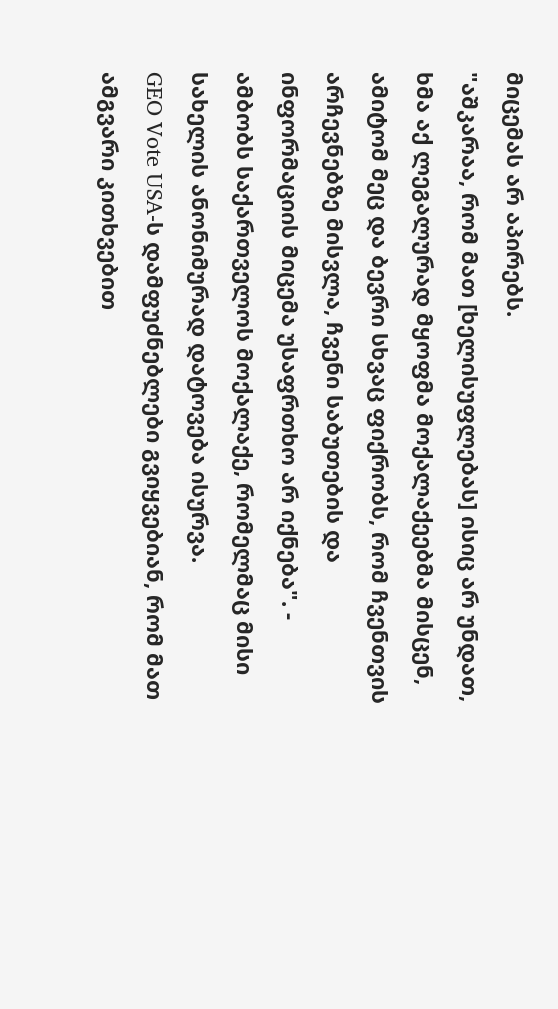მიცემას არ აპირებს.
"აშკარაა, რომ მათ [ხელისუფლებას] ისიც არ უნდათ, ხმა აქ ლეგალურად მყოფმა მოქალაქეებმა მისცენ, ამიტომ მეც და ბევრი სხვაც ფიქრობს, რომ ჩვენთვის არჩევნებზე მისვლა, ჩვენი საბუთების და ინფორმაციის მიცემა უსაფრთხო არ იქნება". - ამბობს საქართველოს მოქალაქე, რომელმაც მისი სახელის ანონიმურად დატოვება ისურვა.
GEO Vote USA-ს დამფუძნებლები გვიყვებიან, რომ მათ ამგვარი კითხვებით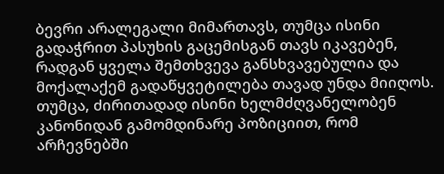ბევრი არალეგალი მიმართავს, თუმცა ისინი გადაჭრით პასუხის გაცემისგან თავს იკავებენ, რადგან ყველა შემთხვევა განსხვავებულია და მოქალაქემ გადაწყვეტილება თავად უნდა მიიღოს. თუმცა, ძირითადად ისინი ხელმძღვანელობენ კანონიდან გამომდინარე პოზიციით, რომ არჩევნებში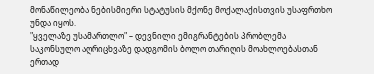მონაწილეობა ნებისმიერი სტატუსის მქონე მოქალაქისთვის უსაფრთხო უნდა იყოს.
"ყველაზე უსამართლო" – დევნილი ემიგრანტების პრობლემა
საკონსულო აღრიცხვაზე დადგომის ბოლო თარიღის მოახლოებასთან ერთად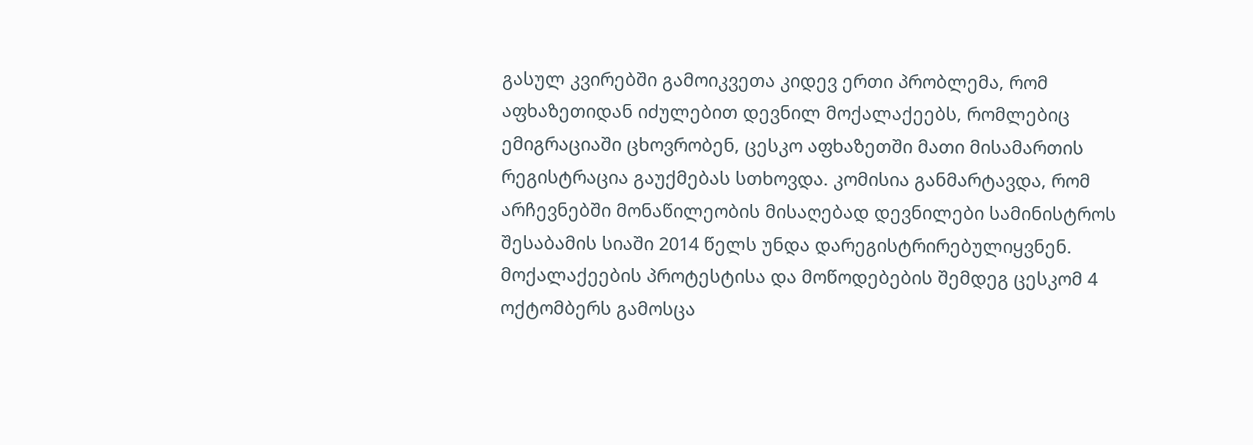გასულ კვირებში გამოიკვეთა კიდევ ერთი პრობლემა, რომ აფხაზეთიდან იძულებით დევნილ მოქალაქეებს, რომლებიც ემიგრაციაში ცხოვრობენ, ცესკო აფხაზეთში მათი მისამართის რეგისტრაცია გაუქმებას სთხოვდა. კომისია განმარტავდა, რომ არჩევნებში მონაწილეობის მისაღებად დევნილები სამინისტროს შესაბამის სიაში 2014 წელს უნდა დარეგისტრირებულიყვნენ.
მოქალაქეების პროტესტისა და მოწოდებების შემდეგ ცესკომ 4 ოქტომბერს გამოსცა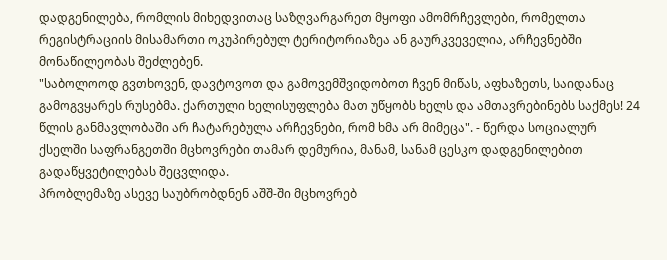დადგენილება, რომლის მიხედვითაც საზღვარგარეთ მყოფი ამომრჩევლები, რომელთა რეგისტრაციის მისამართი ოკუპირებულ ტერიტორიაზეა ან გაურკვეველია, არჩევნებში მონაწილეობას შეძლებენ.
"საბოლოოდ გვთხოვენ, დავტოვოთ და გამოვემშვიდობოთ ჩვენ მიწას, აფხაზეთს, საიდანაც გამოგვყარეს რუსებმა. ქართული ხელისუფლება მათ უწყობს ხელს და ამთავრებინებს საქმეს! 24 წლის განმავლობაში არ ჩატარებულა არჩევნები, რომ ხმა არ მიმეცა". - წერდა სოციალურ ქსელში საფრანგეთში მცხოვრები თამარ დემურია, მანამ, სანამ ცესკო დადგენილებით გადაწყვეტილებას შეცვლიდა.
პრობლემაზე ასევე საუბრობდნენ აშშ-ში მცხოვრებ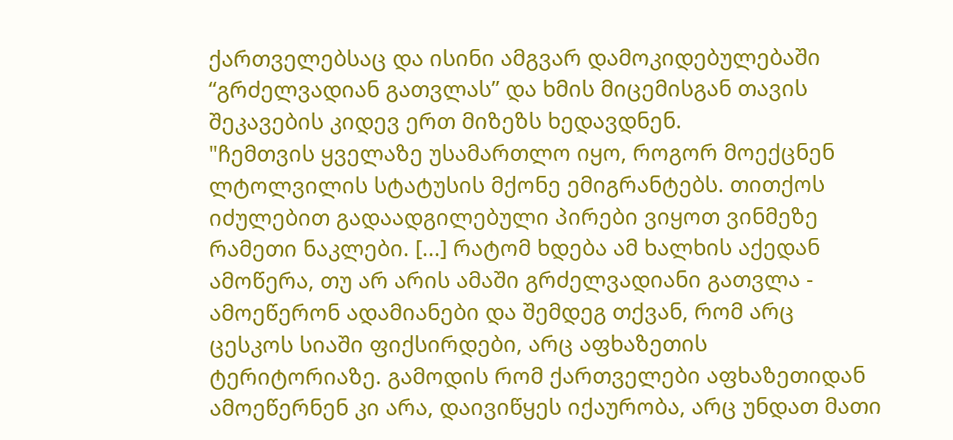ქართველებსაც და ისინი ამგვარ დამოკიდებულებაში “გრძელვადიან გათვლას” და ხმის მიცემისგან თავის შეკავების კიდევ ერთ მიზეზს ხედავდნენ.
"ჩემთვის ყველაზე უსამართლო იყო, როგორ მოექცნენ ლტოლვილის სტატუსის მქონე ემიგრანტებს. თითქოს იძულებით გადაადგილებული პირები ვიყოთ ვინმეზე რამეთი ნაკლები. [...] რატომ ხდება ამ ხალხის აქედან ამოწერა, თუ არ არის ამაში გრძელვადიანი გათვლა - ამოეწერონ ადამიანები და შემდეგ თქვან, რომ არც ცესკოს სიაში ფიქსირდები, არც აფხაზეთის ტერიტორიაზე. გამოდის რომ ქართველები აფხაზეთიდან ამოეწერნენ კი არა, დაივიწყეს იქაურობა, არც უნდათ მათი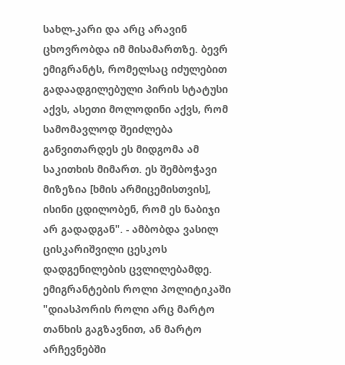სახლ-კარი და არც არავინ ცხოვრობდა იმ მისამართზე. ბევრ ემიგრანტს, რომელსაც იძულებით გადაადგილებული პირის სტატუსი აქვს, ასეთი მოლოდინი აქვს, რომ სამომავლოდ შეიძლება განვითარდეს ეს მიდგომა ამ საკითხის მიმართ. ეს შემბოჭავი მიზეზია [ხმის არმიცემისთვის], ისინი ცდილობენ, რომ ეს ნაბიჯი არ გადადგან". - ამბობდა ვასილ ცისკარიშვილი ცესკოს დადგენილების ცვლილებამდე.
ემიგრანტების როლი პოლიტიკაში
"დიასპორის როლი არც მარტო თანხის გაგზავნით, ან მარტო არჩევნებში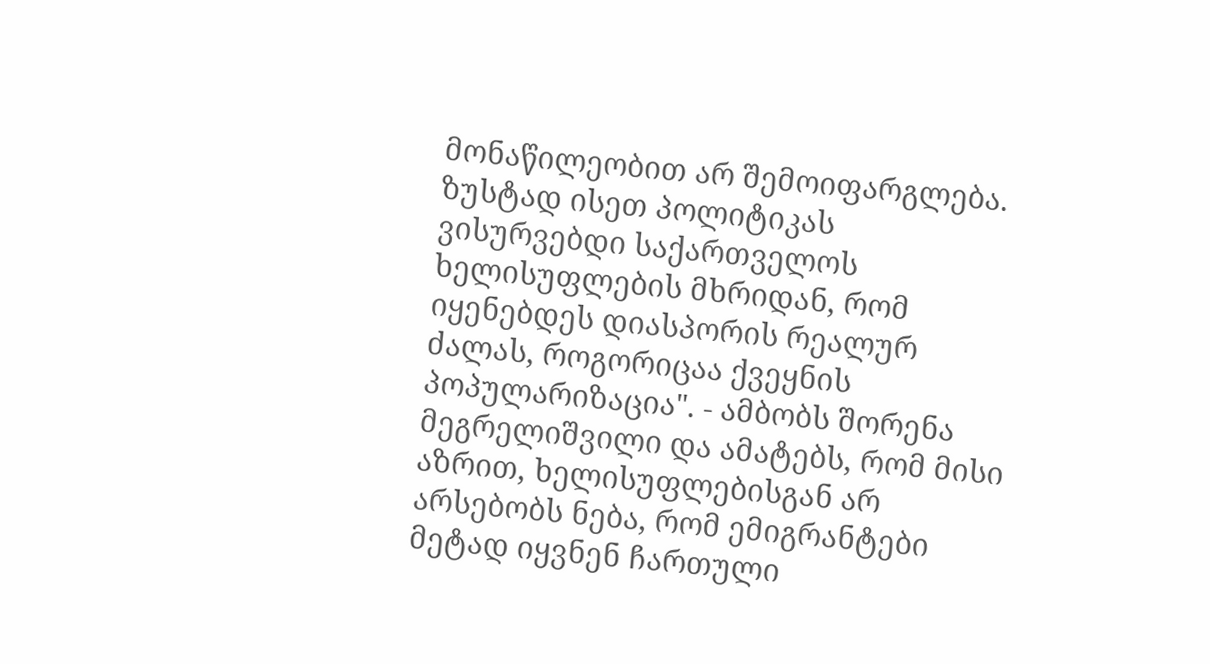მონაწილეობით არ შემოიფარგლება. ზუსტად ისეთ პოლიტიკას ვისურვებდი საქართველოს ხელისუფლების მხრიდან, რომ იყენებდეს დიასპორის რეალურ ძალას, როგორიცაა ქვეყნის პოპულარიზაცია". - ამბობს შორენა მეგრელიშვილი და ამატებს, რომ მისი აზრით, ხელისუფლებისგან არ არსებობს ნება, რომ ემიგრანტები მეტად იყვნენ ჩართული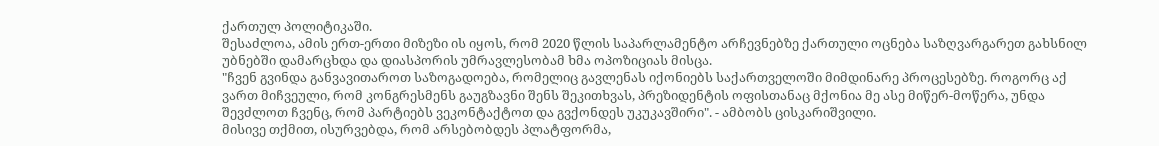ქართულ პოლიტიკაში.
შესაძლოა, ამის ერთ-ერთი მიზეზი ის იყოს, რომ 2020 წლის საპარლამენტო არჩევნებზე ქართული ოცნება საზღვარგარეთ გახსნილ უბნებში დამარცხდა და დიასპორის უმრავლესობამ ხმა ოპოზიციას მისცა.
"ჩვენ გვინდა განვავითაროთ საზოგადოება, რომელიც გავლენას იქონიებს საქართველოში მიმდინარე პროცესებზე. როგორც აქ ვართ მიჩვეული, რომ კონგრესმენს გაუგზავნი შენს შეკითხვას, პრეზიდენტის ოფისთანაც მქონია მე ასე მიწერ-მოწერა, უნდა შევძლოთ ჩვენც, რომ პარტიებს ვეკონტაქტოთ და გვქონდეს უკუკავშირი". - ამბობს ცისკარიშვილი.
მისივე თქმით, ისურვებდა, რომ არსებობდეს პლატფორმა,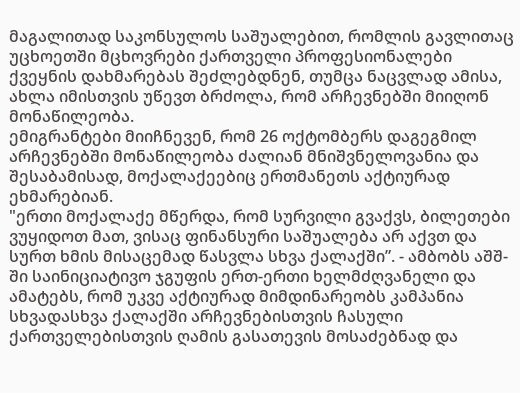მაგალითად საკონსულოს საშუალებით, რომლის გავლითაც უცხოეთში მცხოვრები ქართველი პროფესიონალები ქვეყნის დახმარებას შეძლებდნენ, თუმცა ნაცვლად ამისა, ახლა იმისთვის უწევთ ბრძოლა, რომ არჩევნებში მიიღონ მონაწილეობა.
ემიგრანტები მიიჩნევენ, რომ 26 ოქტომბერს დაგეგმილ არჩევნებში მონაწილეობა ძალიან მნიშვნელოვანია და შესაბამისად, მოქალაქეებიც ერთმანეთს აქტიურად ეხმარებიან.
"ერთი მოქალაქე მწერდა, რომ სურვილი გვაქვს, ბილეთები ვუყიდოთ მათ, ვისაც ფინანსური საშუალება არ აქვთ და სურთ ხმის მისაცემად წასვლა სხვა ქალაქში”. - ამბობს აშშ-ში საინიციატივო ჯგუფის ერთ-ერთი ხელმძღვანელი და ამატებს, რომ უკვე აქტიურად მიმდინარეობს კამპანია სხვადასხვა ქალაქში არჩევნებისთვის ჩასული ქართველებისთვის ღამის გასათევის მოსაძებნად და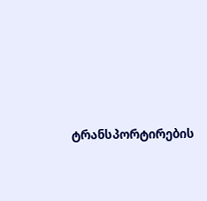ტრანსპორტირების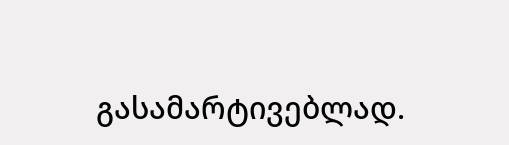გასამარტივებლად.